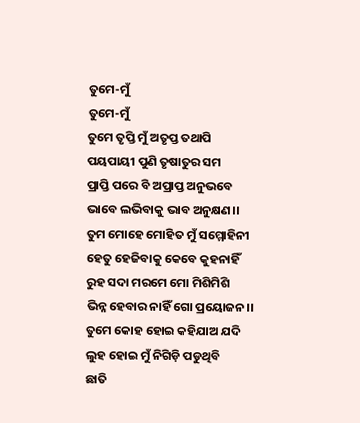ତୁମେ-ମୁଁ
ତୁମେ-ମୁଁ
ତୁମେ ତୃପ୍ତି ମୁଁ ଅତୃପ୍ତ ତଥାପି
ପୟପାୟୀ ପୁଣି ତୃଷାତୁର ସମ
ପ୍ରାପ୍ତି ପରେ ବି ଅପ୍ରାପ୍ତ ଅନୁଭବେ
ଭାବେ ଲଭିବାକୁ ଭାବ ଅନୁକ୍ଷଣ।।
ତୁମ ମୋହେ ମୋହିତ ମୁଁ ସମ୍ମୋହିନୀ
ହେତୁ ହେଜିବାକୁ କେବେ କୁହନାହିଁ
ରୁହ ସଦା ମରମେ ମୋ ମିଶିମିଶି
ଭିନ୍ନ ହେବାର ନାହିଁ ଗୋ ପ୍ରୟୋଜନ।।
ତୁମେ କୋହ ହୋଇ କହିଯାଅ ଯଦି
ଲୁହ ହୋଇ ମୁଁ ନିଗିଡ଼ି ପଡୁଥିବି
ଛାତି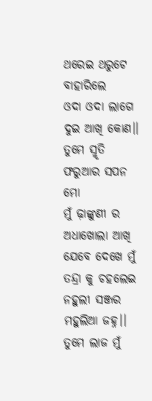ଥରେଇ ଥରୁଟେ ବାହାରିଲେ
ଓଦା ଓଦା ଲାଗେ ଦୁଇ ଆଖି କୋଣ।।
ତୁମେ ସ୍ମୃତି ଫରୁଆର ସପନ ମୋ
ମୁଁ ଢ଼ାଙ୍କୁଣୀ ର ଅଧାଖୋଲା ଆଖି
ଯେବେ ଦେଖେ ମୁଁ ତନ୍ଦ୍ରା କୁ ଚହଲେଇ
ନହୁଲୀ ସଞ୍ଜର ମହୁଲିଆ ଜହ୍ନ।।
ତୁମେ ଲାଜ ମୁଁ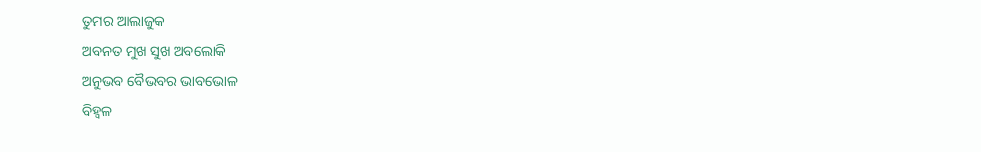ତୁମର ଆଲାଜୁକ
ଅବନତ ମୁଖ ସୁଖ ଅବଲୋକି
ଅନୁଭବ ବୈଭବର ଭାବଭୋଳ
ବିହ୍ଵଳ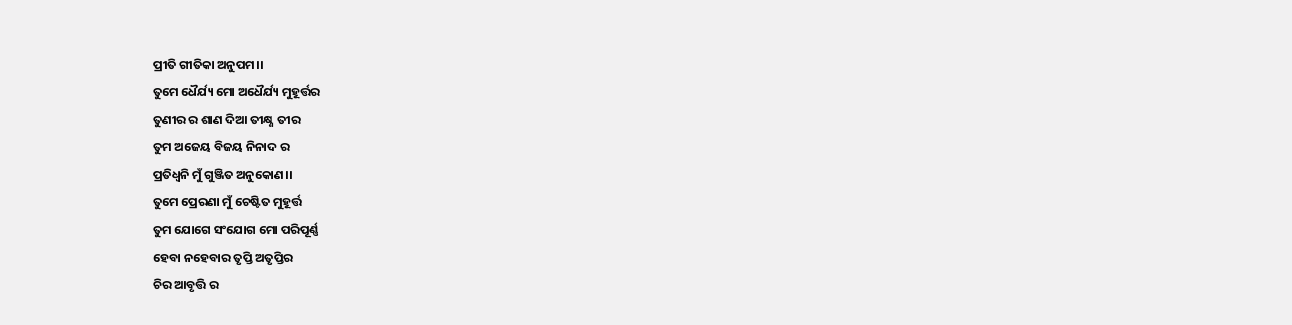ପ୍ରୀତି ଗୀତିକା ଅନୁପମ।।
ତୁମେ ଧୈର୍ଯ୍ୟ ମୋ ଅଧୈର୍ଯ୍ୟ ମୁହୂର୍ତ୍ତର
ତୁଣୀର ର ଶାଣ ଦିଆ ତୀକ୍ଷ୍ଣ ତୀର
ତୁମ ଅଜେୟ ବିଜୟ ନିନାଦ ର
ପ୍ରତିଧ୍ବନି ମୁଁ ଗୁଞ୍ଜିତ ଅନୁକୋଣ।।
ତୁମେ ପ୍ରେରଣା ମୁଁ ଚେଷ୍ଟିତ ମୁହୂର୍ତ୍ତ
ତୁମ ଯୋଗେ ସଂଯୋଗ ମୋ ପରିପୂର୍ଣ୍ଣ
ହେବା ନହେବାର ତୃପ୍ତି ଅତୃପ୍ତିର
ଚିର ଆବୃତ୍ତି ର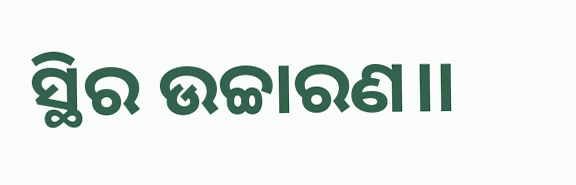ସ୍ଥିର ଉଚ୍ଚାରଣ।।